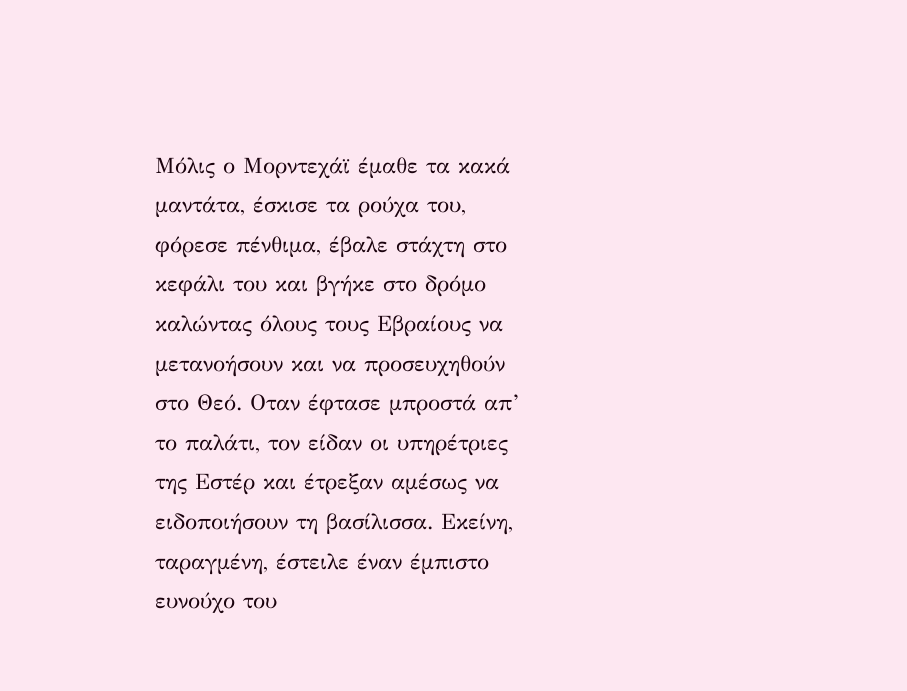Μόλις ο Μορντεχάϊ έμαθε τα κακά μαντάτα, έσκισε τα ρούχα του, φόρεσε πένθιμα, έβαλε στάχτη στο κεφάλι του και βγήκε στο δρόμο καλώντας όλους τους Εβραίους να μετανοήσουν και να προσευχηθούν στο Θεό. Οταν έφτασε μπροστά απ’ το παλάτι, τον είδαν οι υπηρέτριες της Εστέρ και έτρεξαν αμέσως να ειδοποιήσουν τη βασίλισσα. Εκείνη, ταραγμένη, έστειλε έναν έμπιστο ευνούχο του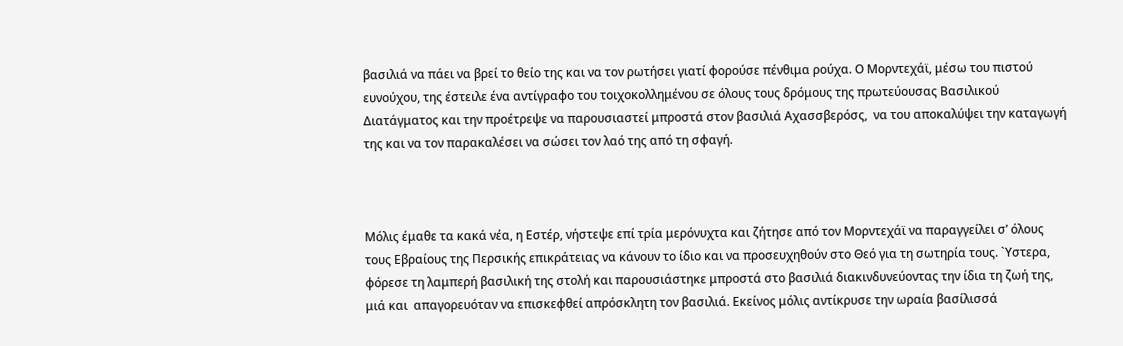βασιλιά να πάει να βρεί το θείο της και να τον ρωτήσει γιατί φορούσε πένθιμα ρούχα. Ο Μορντεχάϊ, μέσω του πιστού ευνούχου, της έστειλε ένα αντίγραφο του τοιχοκολλημένου σε όλους τους δρόμους της πρωτεύουσας Βασιλικού Διατάγματος και την προέτρεψε να παρουσιαστεί μπροστά στον βασιλιά Αχασσβερόσς,  να του αποκαλύψει την καταγωγή της και να τον παρακαλέσει να σώσει τον λαό της από τη σφαγή.



Μόλις έμαθε τα κακά νέα, η Εστέρ, νήστεψε επί τρία μερόνυχτα και ζήτησε από τον Μορντεχάϊ να παραγγείλει σ’ όλους τους Εβραίους της Περσικής επικράτειας να κάνουν το ίδιο και να προσευχηθούν στο Θεό για τη σωτηρία τους. `Υστερα, φόρεσε τη λαμπερή βασιλική της στολή και παρουσιάστηκε μπροστά στο βασιλιά διακινδυνεύοντας την ίδια τη ζωή της, μιά και  απαγορευόταν να επισκεφθεί απρόσκλητη τον βασιλιά. Εκείνος μόλις αντίκρυσε την ωραία βασίλισσά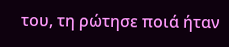του, τη ρώτησε ποιά ήταν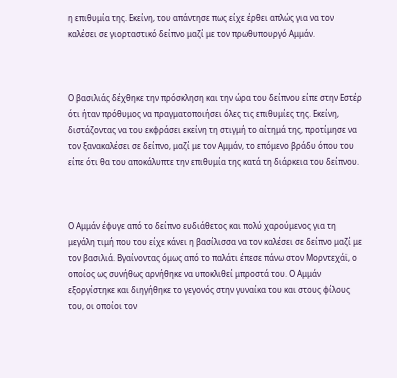η επιθυμία της. Εκείνη, του απάντησε πως είχε έρθει απλώς για να τον καλέσει σε γιορταστικό δείπνο μαζί με τον πρωθυπουργό Αμμάν.



Ο βασιλιάς δέχθηκε την πρόσκληση και την ώρα του δείπνου είπε στην Εστέρ ότι ήταν πρόθυμος να πραγματοποιήσει όλες τις επιθυμίες της. Εκείνη, διστάζοντας να του εκφράσει εκείνη τη στιγμή το αίτημά της, προτίμησε να τον ξανακαλέσει σε δείπνο, μαζί με τον Αμμάν, το επόμενο βράδυ όπου του είπε ότι θα του αποκάλυπτε την επιθυμία της κατά τη διάρκεια του δείπνου.



Ο Αμμάν έφυγε από το δείπνο ευδιάθετος και πολύ χαρούμενος για τη μεγάλη τιμή που του είχε κάνει η βασίλισσα να τον καλέσει σε δείπνο μαζί με τον βασιλιά. Βγαίνοντας όμως από το παλάτι έπεσε πάνω στον Μορντεχάϊ, ο οποίος ως συνήθως αρνήθηκε να υποκλιθεί μπροστά του. Ο Αμμάν εξοργίστηκε και διηγήθηκε το γεγονός στην γυναίκα του και στους φίλους του, οι οποίοι τον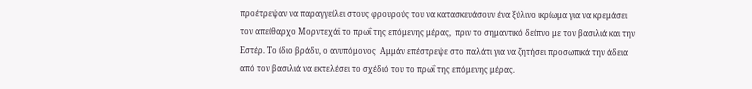προέτρεψαν να παραγγείλει στους φρουρούς του να κατασκευάσουν ένα ξύλινο ικρίωμα για να κρεμάσει τον απείθαρχο Μορντεχάϊ το πρωΐ της επόμενης μέρας,  πριν το σημαντικό δείπνο με τον βασιλιά και την Εστέρ. Το ίδιο βράδυ, ο ανυπόμονος  Αμμάν επέστρεψε στο παλάτι για να ζητήσει προσωπικά την άδεια από τον βασιλιά να εκτελέσει το σχέδιό του το πρωΐ της επόμενης μέρας.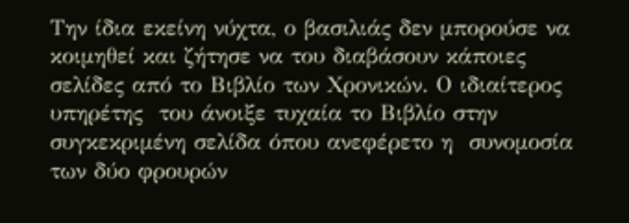Την ίδια εκείνη νύχτα, ο βασιλιάς δεν μπορούσε να κοιμηθεί και ζήτησε να του διαβάσουν κάποιες σελίδες από το Βιβλίο των Χρονικών. Ο ιδιαίτερος υπηρέτης  του άνοιξε τυχαία το Βιβλίο στην συγκεκριμένη σελίδα όπου ανεφέρετο η  συνομοσία των δύο φρουρών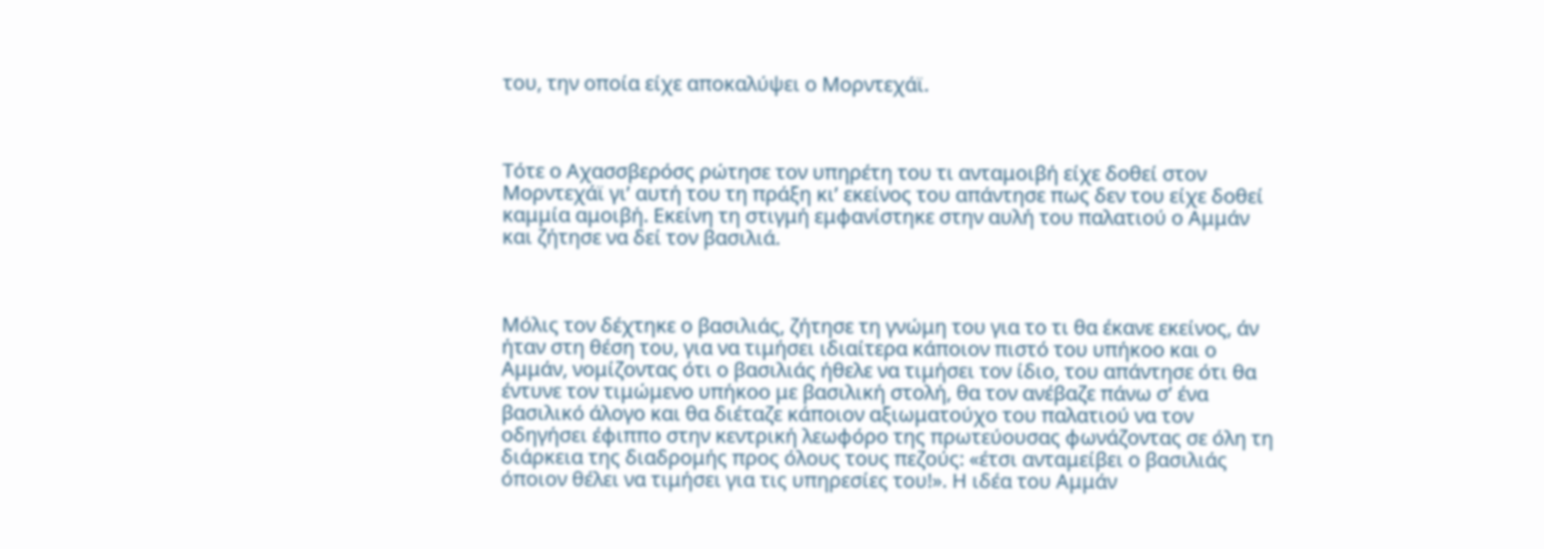του, την οποία είχε αποκαλύψει ο Μορντεχάϊ.



Τότε ο Αχασσβερόσς ρώτησε τον υπηρέτη του τι ανταμοιβή είχε δοθεί στον Μορντεχάϊ γι’ αυτή του τη πράξη κι’ εκείνος του απάντησε πως δεν του είχε δοθεί καμμία αμοιβή. Εκείνη τη στιγμή εμφανίστηκε στην αυλή του παλατιού ο Αμμάν και ζήτησε να δεί τον βασιλιά.



Μόλις τον δέχτηκε ο βασιλιάς, ζήτησε τη γνώμη του για το τι θα έκανε εκείνος, άν ήταν στη θέση του, για να τιμήσει ιδιαίτερα κάποιον πιστό του υπήκοο και ο Αμμάν, νομίζοντας ότι ο βασιλιάς ήθελε να τιμήσει τον ίδιο, του απάντησε ότι θα έντυνε τον τιμώμενο υπήκοο με βασιλική στολή, θα τον ανέβαζε πάνω σ’ ένα βασιλικό άλογο και θα διέταζε κάποιον αξιωματούχο του παλατιού να τον οδηγήσει έφιππο στην κεντρική λεωφόρο της πρωτεύουσας φωνάζοντας σε όλη τη διάρκεια της διαδρομής προς όλους τους πεζούς: «έτσι ανταμείβει ο βασιλιάς όποιον θέλει να τιμήσει για τις υπηρεσίες του!». Η ιδέα του Αμμάν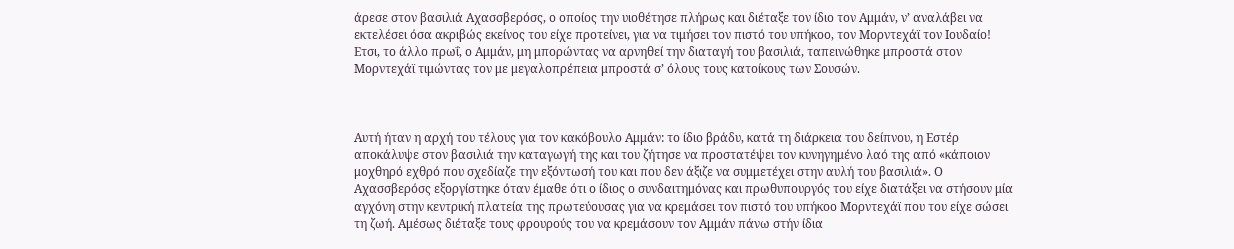άρεσε στον βασιλιά Αχασσβερόσς, ο οποίος την υιοθέτησε πλήρως και διέταξε τον ίδιο τον Αμμάν, ν’ αναλάβει να εκτελέσει όσα ακριβώς εκείνος του είχε προτείνει, για να τιμήσει τον πιστό του υπήκοο, τον Μορντεχάϊ τον Ιουδαίο! Ετσι, το άλλο πρωΐ, ο Αμμάν, μη μπορώντας να αρνηθεί την διαταγή του βασιλιά, ταπεινώθηκε μπροστά στον Μορντεχάϊ τιμώντας τον με μεγαλοπρέπεια μπροστά σ’ όλους τους κατοίκους των Σουσών.



Αυτή ήταν η αρχή του τέλους για τον κακόβουλο Αμμάν: το ίδιο βράδυ, κατά τη διάρκεια του δείπνου, η Εστέρ αποκάλυψε στον βασιλιά την καταγωγή της και του ζήτησε να προστατέψει τον κυνηγημένο λαό της από «κάποιον μοχθηρό εχθρό που σχεδίαζε την εξόντωσή του και που δεν άξιζε να συμμετέχει στην αυλή του βασιλιά». Ο Αχασσβερόσς εξοργίστηκε όταν έμαθε ότι ο ίδιος ο συνδαιτημόνας και πρωθυπουργός του είχε διατάξει να στήσουν μία αγχόνη στην κεντρική πλατεία της πρωτεύουσας για να κρεμάσει τον πιστό του υπήκοο Μορντεχάϊ που του είχε σώσει τη ζωή. Αμέσως διέταξε τους φρουρούς του να κρεμάσουν τον Αμμάν πάνω στήν ίδια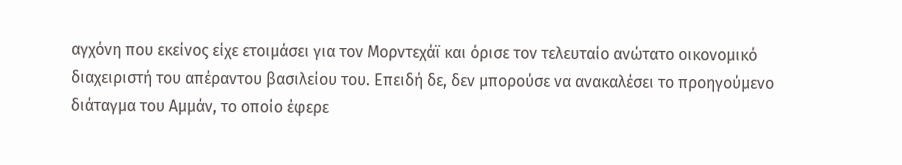αγχόνη που εκείνος είχε ετοιμάσει για τον Μορντεχάϊ και όρισε τον τελευταίο ανώτατο οικονομικό διαχειριστή του απέραντου βασιλείου του. Επειδή δε, δεν μπορούσε να ανακαλέσει το προηγούμενο διάταγμα του Αμμάν, το οποίο έφερε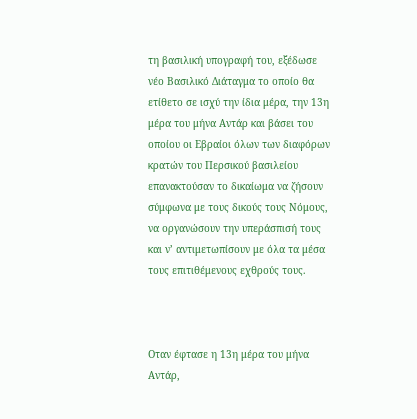τη βασιλική υπογραφή του, εξέδωσε νέο Βασιλικό Διάταγμα το οποίο θα ετίθετο σε ισχύ την ίδια μέρα, την 13η μέρα του μήνα Αντάρ και βάσει του οποίου οι Εβραίοι όλων των διαφόρων κρατών του Περσικού βασιλείου επανακτούσαν το δικαίωμα να ζήσουν σύμφωνα με τους δικούς τους Νόμους, να οργανώσουν την υπεράσπισή τους και ν’ αντιμετωπίσουν με όλα τα μέσα τους επιτιθέμενους εχθρούς τους.



Οταν έφτασε η 13η μέρα του μήνα Αντάρ,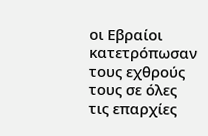οι Εβραίοι κατετρόπωσαν τους εχθρούς τους σε όλες τις επαρχίες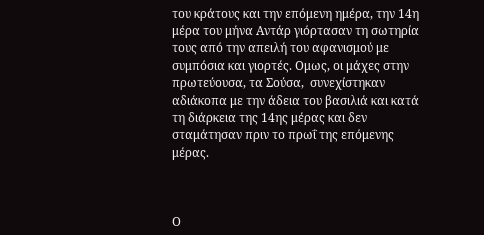του κράτους και την επόμενη ημέρα, την 14η μέρα του μήνα Αντάρ γιόρτασαν τη σωτηρία τους από την απειλή του αφανισμού με συμπόσια και γιορτές. Ομως, οι μάχες στην πρωτεύουσα, τα Σούσα,  συνεχίστηκαν αδιάκοπα με την άδεια του βασιλιά και κατά τη διάρκεια της 14ης μέρας και δεν σταμάτησαν πριν το πρωΐ της επόμενης μέρας.



Ο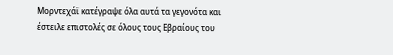Μορντεχάϊ κατέγραψε όλα αυτά τα γεγονότα και έστειλε επιστολές σε όλους τους Εβραίους του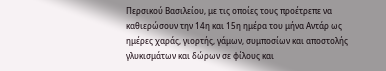Περσικού Βασιλείου, με τις οποίες τους προέτρεπε να καθιερώσουν την 14η και 15η ημέρα του μήνα Αντάρ ως ημέρες χαράς, γιορτής, γάμων, συμποσίων και αποστολής γλυκισμάτων και δώρων σε φίλους και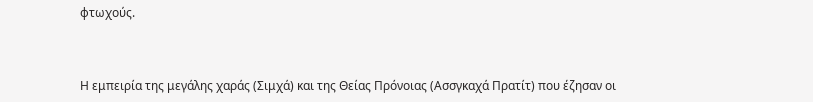φτωχούς.



Η εμπειρία της μεγάλης χαράς (Σιμχά) και της Θείας Πρόνοιας (Ασσγκαχά Πρατίτ) που έζησαν οι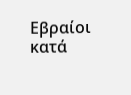Εβραίοι κατά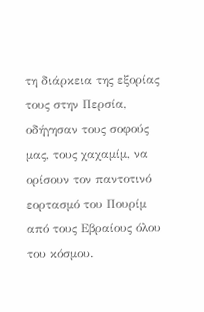τη διάρκεια της εξορίας τους στην Περσία, οδήγησαν τους σοφούς μας, τους χαχαμίμ, να ορίσουν τον παντοτινό εορτασμό του Πουρίμ από τους Εβραίους όλου του κόσμου.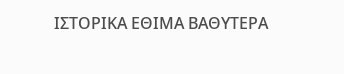ΙΣΤΟΡΙΚΑ ΕΘΙΜΑ ΒΑΘΥΤΕΡΑ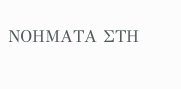ΝΟΗΜΑΤΑ ΣΤΗ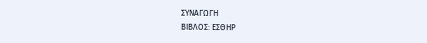ΣΥΝΑΓΩΓH
ΒΙΒΛΟΣ: ΕΣΘΗΡ